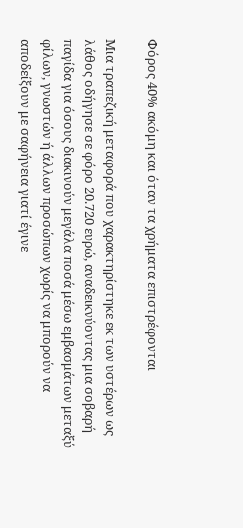Φόρος 40% ακόμη και όταν τα χρήματα επιστρέφονται

Μια τραπεζική μεταφορά που χαρακτηρίστηκε εκ των υστέρων ως λάθος οδήγησε σε φόρο 20.720 ευρώ, αναδεικνύοντας μια σοβαρή παγίδα για όσους διακινούν μεγάλα ποσά μέσω εμβασμάτων μεταξύ φίλων, γνωστών ή άλλων προσώπων χωρίς να μπορούν να αποδείξουν με σαφήνεια γιατί έγινε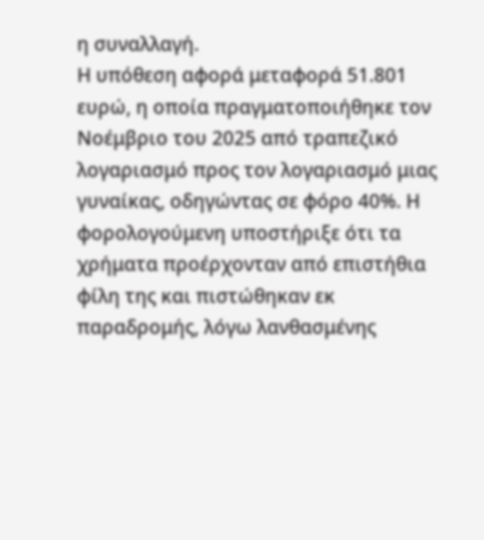η συναλλαγή.
Η υπόθεση αφορά μεταφορά 51.801 ευρώ, η οποία πραγματοποιήθηκε τον Νοέμβριο του 2025 από τραπεζικό λογαριασμό προς τον λογαριασμό μιας γυναίκας, οδηγώντας σε φόρο 40%. Η φορολογούμενη υποστήριξε ότι τα χρήματα προέρχονταν από επιστήθια φίλη της και πιστώθηκαν εκ παραδρομής, λόγω λανθασμένης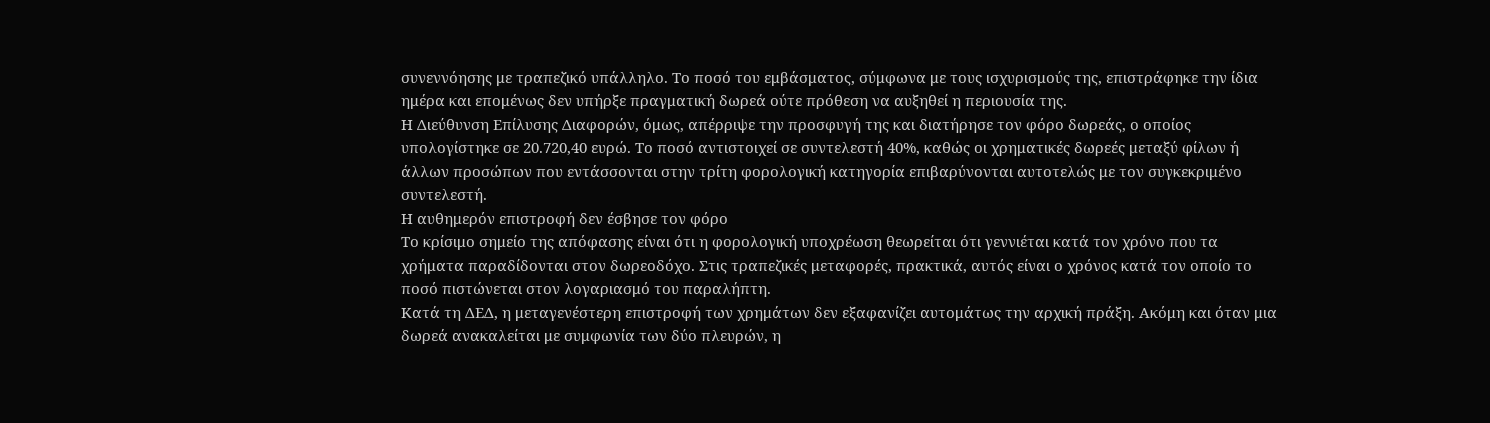συνεννόησης με τραπεζικό υπάλληλο. Το ποσό του εμβάσματος, σύμφωνα με τους ισχυρισμούς της, επιστράφηκε την ίδια ημέρα και επομένως δεν υπήρξε πραγματική δωρεά ούτε πρόθεση να αυξηθεί η περιουσία της.
Η Διεύθυνση Επίλυσης Διαφορών, όμως, απέρριψε την προσφυγή της και διατήρησε τον φόρο δωρεάς, ο οποίος υπολογίστηκε σε 20.720,40 ευρώ. Το ποσό αντιστοιχεί σε συντελεστή 40%, καθώς οι χρηματικές δωρεές μεταξύ φίλων ή άλλων προσώπων που εντάσσονται στην τρίτη φορολογική κατηγορία επιβαρύνονται αυτοτελώς με τον συγκεκριμένο συντελεστή.
Η αυθημερόν επιστροφή δεν έσβησε τον φόρο
Το κρίσιμο σημείο της απόφασης είναι ότι η φορολογική υποχρέωση θεωρείται ότι γεννιέται κατά τον χρόνο που τα χρήματα παραδίδονται στον δωρεοδόχο. Στις τραπεζικές μεταφορές, πρακτικά, αυτός είναι ο χρόνος κατά τον οποίο το ποσό πιστώνεται στον λογαριασμό του παραλήπτη.
Κατά τη ΔΕΔ, η μεταγενέστερη επιστροφή των χρημάτων δεν εξαφανίζει αυτομάτως την αρχική πράξη. Ακόμη και όταν μια δωρεά ανακαλείται με συμφωνία των δύο πλευρών, η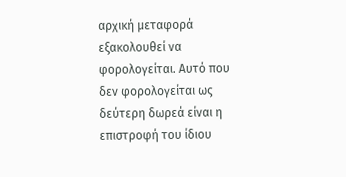αρχική μεταφορά εξακολουθεί να φορολογείται. Αυτό που δεν φορολογείται ως δεύτερη δωρεά είναι η επιστροφή του ίδιου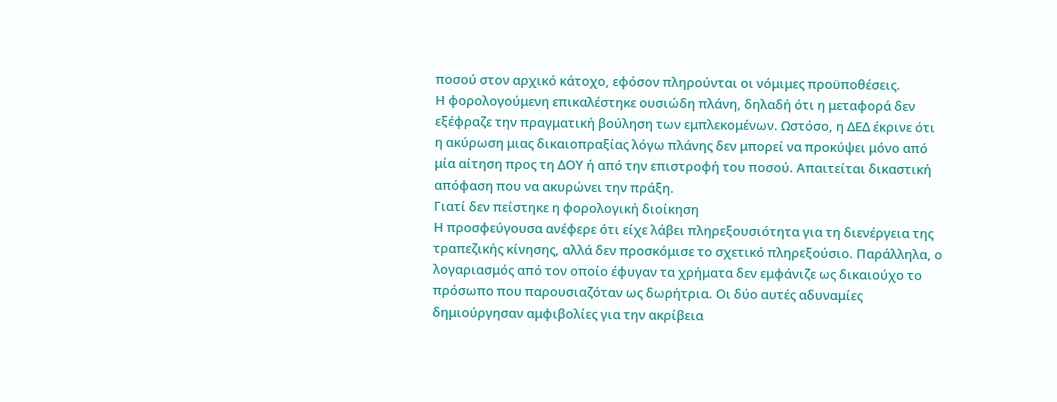ποσού στον αρχικό κάτοχο, εφόσον πληρούνται οι νόμιμες προϋποθέσεις.
Η φορολογούμενη επικαλέστηκε ουσιώδη πλάνη, δηλαδή ότι η μεταφορά δεν εξέφραζε την πραγματική βούληση των εμπλεκομένων. Ωστόσο, η ΔΕΔ έκρινε ότι η ακύρωση μιας δικαιοπραξίας λόγω πλάνης δεν μπορεί να προκύψει μόνο από μία αίτηση προς τη ΔΟΥ ή από την επιστροφή του ποσού. Απαιτείται δικαστική απόφαση που να ακυρώνει την πράξη.
Γιατί δεν πείστηκε η φορολογική διοίκηση
Η προσφεύγουσα ανέφερε ότι είχε λάβει πληρεξουσιότητα για τη διενέργεια της τραπεζικής κίνησης, αλλά δεν προσκόμισε το σχετικό πληρεξούσιο. Παράλληλα, ο λογαριασμός από τον οποίο έφυγαν τα χρήματα δεν εμφάνιζε ως δικαιούχο το πρόσωπο που παρουσιαζόταν ως δωρήτρια. Οι δύο αυτές αδυναμίες δημιούργησαν αμφιβολίες για την ακρίβεια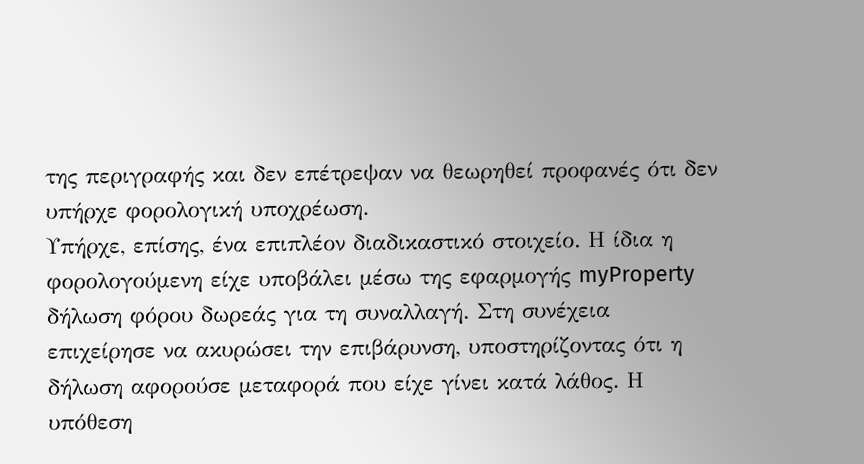της περιγραφής και δεν επέτρεψαν να θεωρηθεί προφανές ότι δεν υπήρχε φορολογική υποχρέωση.
Υπήρχε, επίσης, ένα επιπλέον διαδικαστικό στοιχείο. Η ίδια η φορολογούμενη είχε υποβάλει μέσω της εφαρμογής myProperty δήλωση φόρου δωρεάς για τη συναλλαγή. Στη συνέχεια επιχείρησε να ακυρώσει την επιβάρυνση, υποστηρίζοντας ότι η δήλωση αφορούσε μεταφορά που είχε γίνει κατά λάθος. Η υπόθεση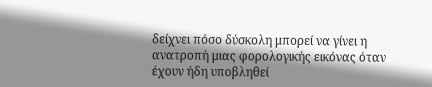δείχνει πόσο δύσκολη μπορεί να γίνει η ανατροπή μιας φορολογικής εικόνας όταν έχουν ήδη υποβληθεί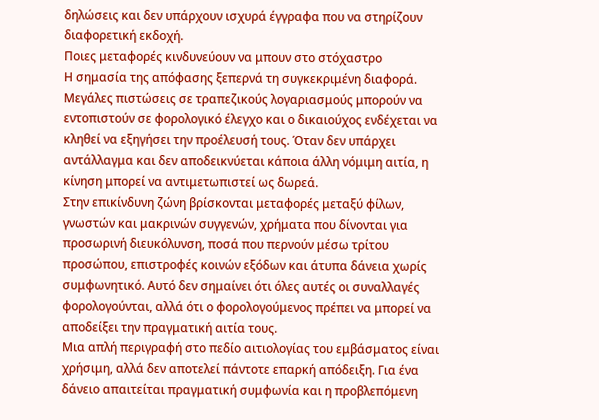δηλώσεις και δεν υπάρχουν ισχυρά έγγραφα που να στηρίζουν διαφορετική εκδοχή.
Ποιες μεταφορές κινδυνεύουν να μπουν στο στόχαστρο
Η σημασία της απόφασης ξεπερνά τη συγκεκριμένη διαφορά. Μεγάλες πιστώσεις σε τραπεζικούς λογαριασμούς μπορούν να εντοπιστούν σε φορολογικό έλεγχο και ο δικαιούχος ενδέχεται να κληθεί να εξηγήσει την προέλευσή τους. Όταν δεν υπάρχει αντάλλαγμα και δεν αποδεικνύεται κάποια άλλη νόμιμη αιτία, η κίνηση μπορεί να αντιμετωπιστεί ως δωρεά.
Στην επικίνδυνη ζώνη βρίσκονται μεταφορές μεταξύ φίλων, γνωστών και μακρινών συγγενών, χρήματα που δίνονται για προσωρινή διευκόλυνση, ποσά που περνούν μέσω τρίτου προσώπου, επιστροφές κοινών εξόδων και άτυπα δάνεια χωρίς συμφωνητικό. Αυτό δεν σημαίνει ότι όλες αυτές οι συναλλαγές φορολογούνται, αλλά ότι ο φορολογούμενος πρέπει να μπορεί να αποδείξει την πραγματική αιτία τους.
Μια απλή περιγραφή στο πεδίο αιτιολογίας του εμβάσματος είναι χρήσιμη, αλλά δεν αποτελεί πάντοτε επαρκή απόδειξη. Για ένα δάνειο απαιτείται πραγματική συμφωνία και η προβλεπόμενη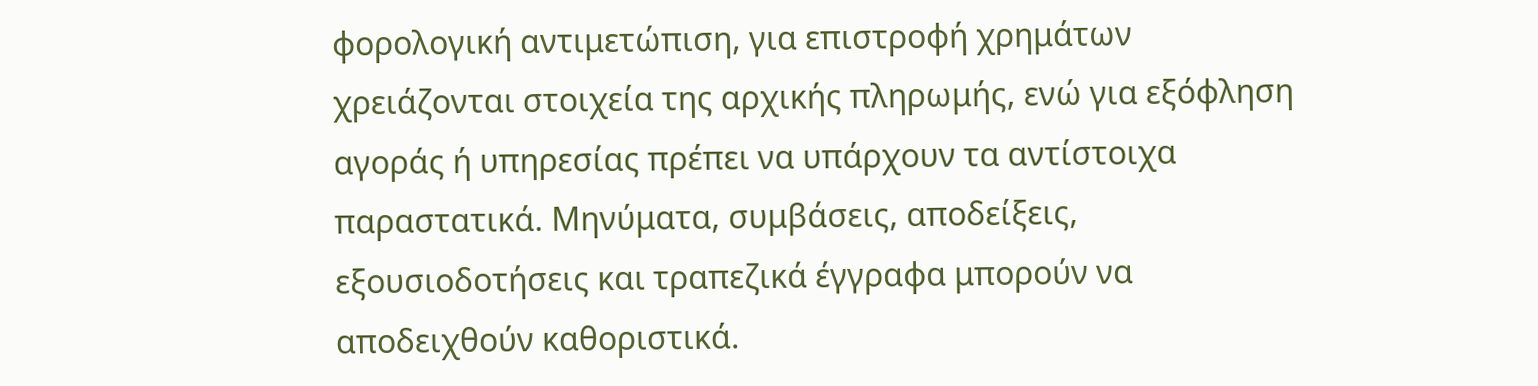φορολογική αντιμετώπιση, για επιστροφή χρημάτων χρειάζονται στοιχεία της αρχικής πληρωμής, ενώ για εξόφληση αγοράς ή υπηρεσίας πρέπει να υπάρχουν τα αντίστοιχα παραστατικά. Μηνύματα, συμβάσεις, αποδείξεις, εξουσιοδοτήσεις και τραπεζικά έγγραφα μπορούν να αποδειχθούν καθοριστικά.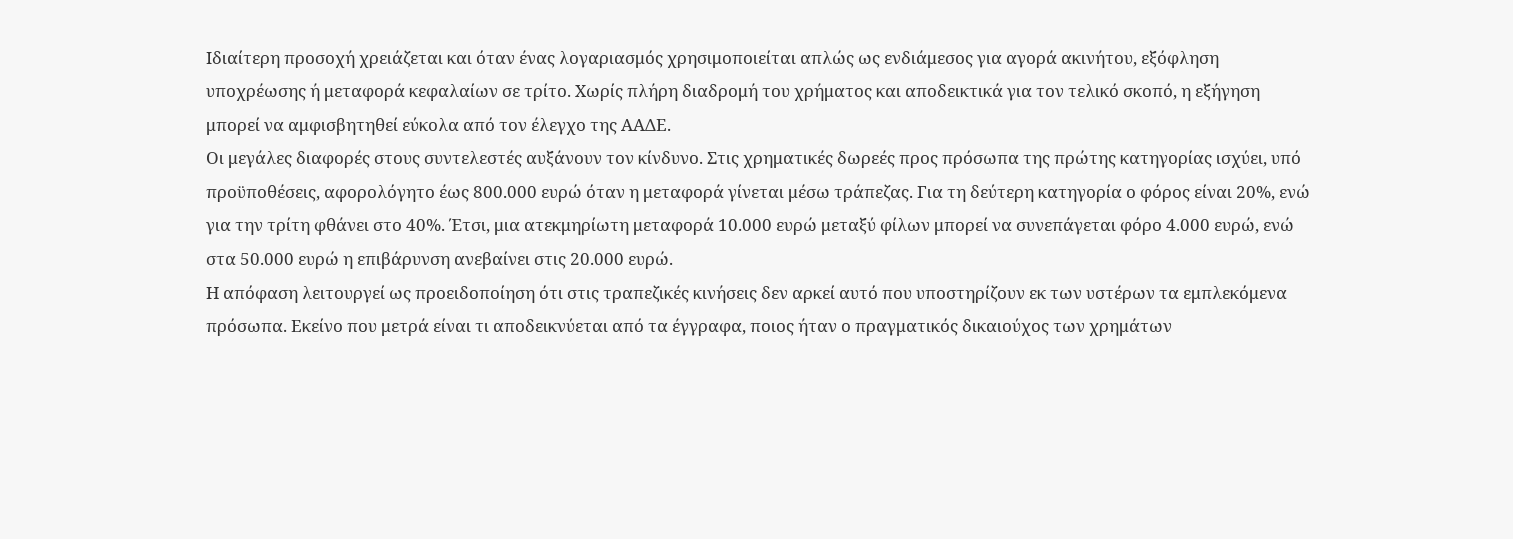Ιδιαίτερη προσοχή χρειάζεται και όταν ένας λογαριασμός χρησιμοποιείται απλώς ως ενδιάμεσος για αγορά ακινήτου, εξόφληση υποχρέωσης ή μεταφορά κεφαλαίων σε τρίτο. Χωρίς πλήρη διαδρομή του χρήματος και αποδεικτικά για τον τελικό σκοπό, η εξήγηση μπορεί να αμφισβητηθεί εύκολα από τον έλεγχο της ΑΑΔΕ.
Οι μεγάλες διαφορές στους συντελεστές αυξάνουν τον κίνδυνο. Στις χρηματικές δωρεές προς πρόσωπα της πρώτης κατηγορίας ισχύει, υπό προϋποθέσεις, αφορολόγητο έως 800.000 ευρώ όταν η μεταφορά γίνεται μέσω τράπεζας. Για τη δεύτερη κατηγορία ο φόρος είναι 20%, ενώ για την τρίτη φθάνει στο 40%. Έτσι, μια ατεκμηρίωτη μεταφορά 10.000 ευρώ μεταξύ φίλων μπορεί να συνεπάγεται φόρο 4.000 ευρώ, ενώ στα 50.000 ευρώ η επιβάρυνση ανεβαίνει στις 20.000 ευρώ.
Η απόφαση λειτουργεί ως προειδοποίηση ότι στις τραπεζικές κινήσεις δεν αρκεί αυτό που υποστηρίζουν εκ των υστέρων τα εμπλεκόμενα πρόσωπα. Εκείνο που μετρά είναι τι αποδεικνύεται από τα έγγραφα, ποιος ήταν ο πραγματικός δικαιούχος των χρημάτων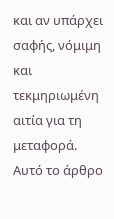και αν υπάρχει σαφής, νόμιμη και τεκμηριωμένη αιτία για τη μεταφορά.
Αυτό το άρθρο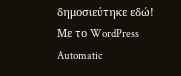δημοσιεύτηκε εδώ!
Με το WordPress Automatic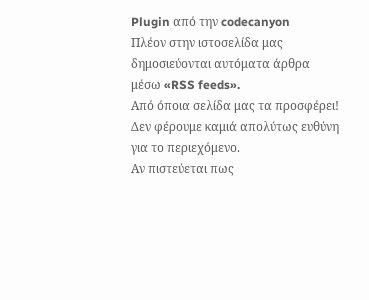Plugin από την codecanyon
Πλέον στην ιστοσελίδα μας δημοσιεύονται αυτόματα άρθρα μέσω «RSS feeds».
Από όποια σελίδα μας τα προσφέρει!
Δεν φέρουμε καμιά απολύτως ευθύνη για το περιεχόμενο.
Αν πιστεύεται πως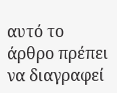αυτό το άρθρο πρέπει να διαγραφεί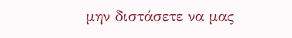μην διστάσετε να μας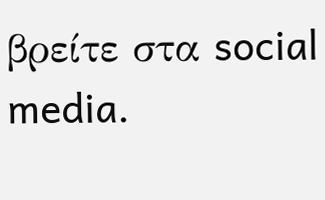βρείτε στα social media.